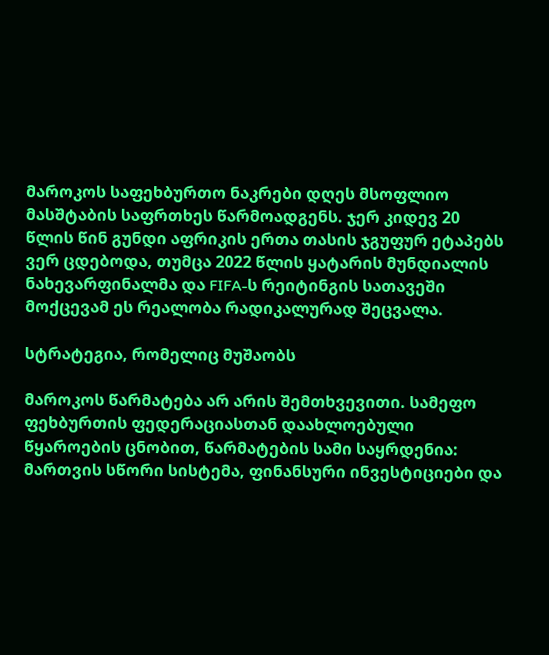მაროკოს საფეხბურთო ნაკრები დღეს მსოფლიო მასშტაბის საფრთხეს წარმოადგენს. ჯერ კიდევ 20 წლის წინ გუნდი აფრიკის ერთა თასის ჯგუფურ ეტაპებს ვერ ცდებოდა, თუმცა 2022 წლის ყატარის მუნდიალის ნახევარფინალმა და FIFA-ს რეიტინგის სათავეში მოქცევამ ეს რეალობა რადიკალურად შეცვალა.

სტრატეგია, რომელიც მუშაობს

მაროკოს წარმატება არ არის შემთხვევითი. სამეფო ფეხბურთის ფედერაციასთან დაახლოებული წყაროების ცნობით, წარმატების სამი საყრდენია: მართვის სწორი სისტემა, ფინანსური ინვესტიციები და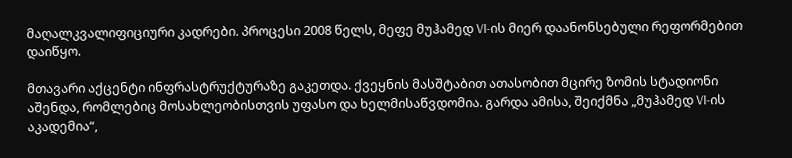მაღალკვალიფიციური კადრები. პროცესი 2008 წელს, მეფე მუჰამედ VI-ის მიერ დაანონსებული რეფორმებით დაიწყო.

მთავარი აქცენტი ინფრასტრუქტურაზე გაკეთდა. ქვეყნის მასშტაბით ათასობით მცირე ზომის სტადიონი აშენდა, რომლებიც მოსახლეობისთვის უფასო და ხელმისაწვდომია. გარდა ამისა, შეიქმნა „მუჰამედ VI-ის აკადემია“,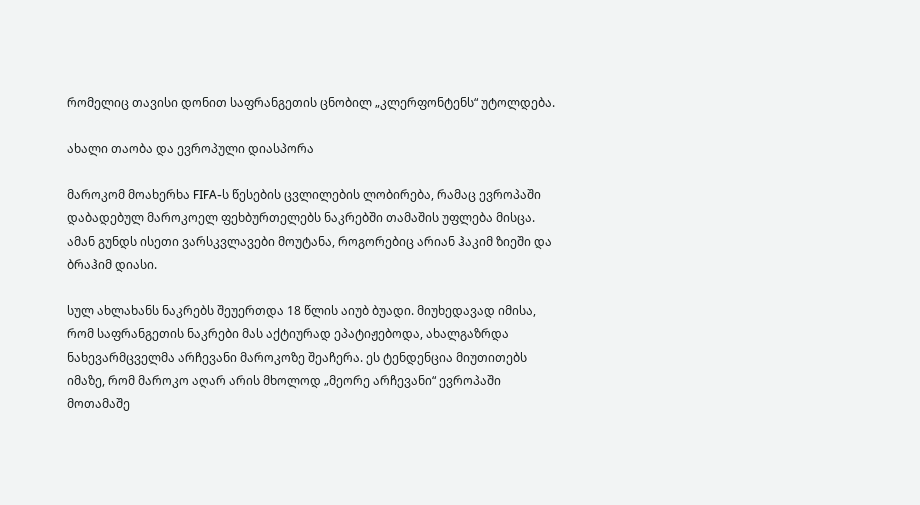რომელიც თავისი დონით საფრანგეთის ცნობილ „კლერფონტენს“ უტოლდება.

ახალი თაობა და ევროპული დიასპორა

მაროკომ მოახერხა FIFA-ს წესების ცვლილების ლობირება, რამაც ევროპაში დაბადებულ მაროკოელ ფეხბურთელებს ნაკრებში თამაშის უფლება მისცა. ამან გუნდს ისეთი ვარსკვლავები მოუტანა, როგორებიც არიან ჰაკიმ ზიეში და ბრაჰიმ დიასი.

სულ ახლახანს ნაკრებს შეუერთდა 18 წლის აიუბ ბუადი. მიუხედავად იმისა, რომ საფრანგეთის ნაკრები მას აქტიურად ეპატიჟებოდა, ახალგაზრდა ნახევარმცველმა არჩევანი მაროკოზე შეაჩერა. ეს ტენდენცია მიუთითებს იმაზე, რომ მაროკო აღარ არის მხოლოდ „მეორე არჩევანი“ ევროპაში მოთამაშე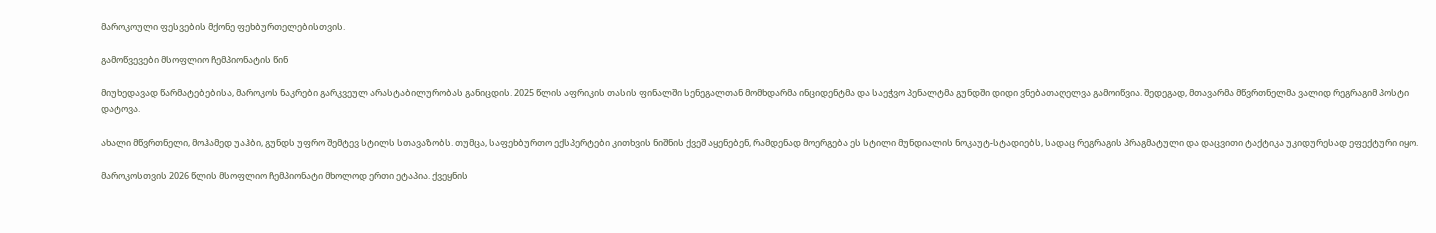მაროკოული ფესვების მქონე ფეხბურთელებისთვის.

გამოწვევები მსოფლიო ჩემპიონატის წინ

მიუხედავად წარმატებებისა, მაროკოს ნაკრები გარკვეულ არასტაბილურობას განიცდის. 2025 წლის აფრიკის თასის ფინალში სენეგალთან მომხდარმა ინციდენტმა და საეჭვო პენალტმა გუნდში დიდი ვნებათაღელვა გამოიწვია. შედეგად, მთავარმა მწვრთნელმა ვალიდ რეგრაგიმ პოსტი დატოვა.

ახალი მწვრთნელი, მოჰამედ უაჰბი, გუნდს უფრო შემტევ სტილს სთავაზობს. თუმცა, საფეხბურთო ექსპერტები კითხვის ნიშნის ქვეშ აყენებენ, რამდენად მოერგება ეს სტილი მუნდიალის ნოკაუტ-სტადიებს, სადაც რეგრაგის პრაგმატული და დაცვითი ტაქტიკა უკიდურესად ეფექტური იყო.

მაროკოსთვის 2026 წლის მსოფლიო ჩემპიონატი მხოლოდ ერთი ეტაპია. ქვეყნის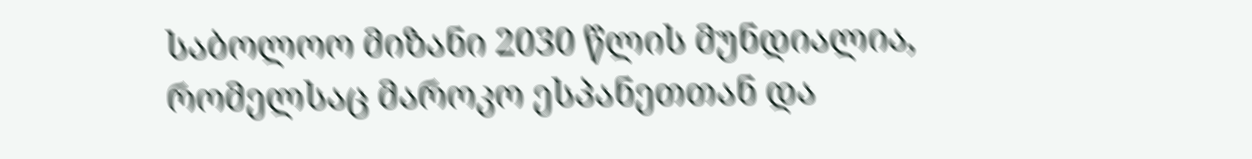საბოლოო მიზანი 2030 წლის მუნდიალია, რომელსაც მაროკო ესპანეთთან და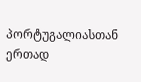პორტუგალიასთან ერთად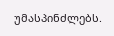უმასპინძლებს.